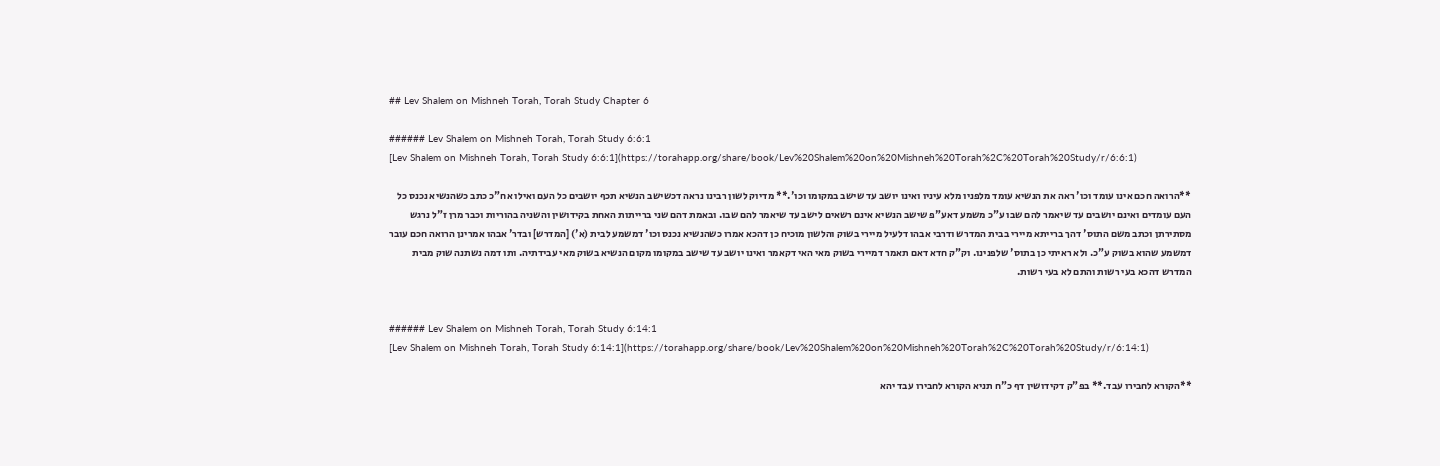## Lev Shalem on Mishneh Torah, Torah Study Chapter 6

###### Lev Shalem on Mishneh Torah, Torah Study 6:6:1
[Lev Shalem on Mishneh Torah, Torah Study 6:6:1](https://torahapp.org/share/book/Lev%20Shalem%20on%20Mishneh%20Torah%2C%20Torah%20Study/r/6:6:1)

**הרואה חכם אינו עומד וכו' ראה את הנשיא עומד מלפניו מלא עיניו ואינו יושב עד שישב במקומו וכו'.** מדיוק לשון רבינו נראה דכשישב הנשיא תכף יושבים כל העם ואילו אח"כ כתב כשהנשיא נכנס כל העם עומדים ואינם יושבים עד שיאמר להם שבו ע"כ משמע דאע"פ שישב הנשיא אינם רשאים לישב עד שיאמר להם שבו. ובאמת דהם שני ברייתות האחת בקידושין והשניה בהוריות וכבר מרן ז"ל נרגש מסתירתן וכתב משם התוס' דהך ברייתא מיירי בבית המדרש ודרבי אבהו דלעיל מיירי בשוק והלשון מוכיח כן דהכא אמרו כשהנשיא נכנס וכו' דמשמע לבית (א') [המדרש] ובדר' אבהו אמרינן הרואה חכם עובר דמשמע שהוא בשוק ע"כ. ולא ראיתי כן בתוס' שלפנינו. וק"ק חדא דאם תאמר דמיירי בשוק מאי האי דקאמר ואינו יושב עד שישב במקומו מקום הנשיא בשוק מאי עבידתיה. ותו דמה נשתנה שוק מבית המדרש דהכא בעי רשות והתם לא בעי רשות.


###### Lev Shalem on Mishneh Torah, Torah Study 6:14:1
[Lev Shalem on Mishneh Torah, Torah Study 6:14:1](https://torahapp.org/share/book/Lev%20Shalem%20on%20Mishneh%20Torah%2C%20Torah%20Study/r/6:14:1)

**הקורא לחבירו עבד.** בפ"ק דקידושין דף כ"ח תניא הקורא לחבירו עבד יהא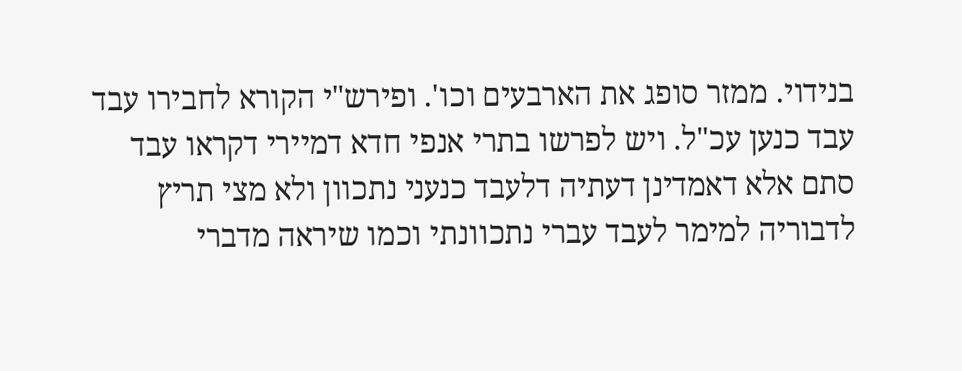בנידוי. ממזר סופג את הארבעים וכו'. ופירש"י הקורא לחבירו עבד עבד כנען עכ"ל. ויש לפרשו בתרי אנפי חדא דמיירי דקראו עבד סתם אלא דאמדינן דעתיה דלעבד כנעני נתכוון ולא מצי תריץ לדבוריה למימר לעבד עברי נתכוונתי וכמו שיראה מדברי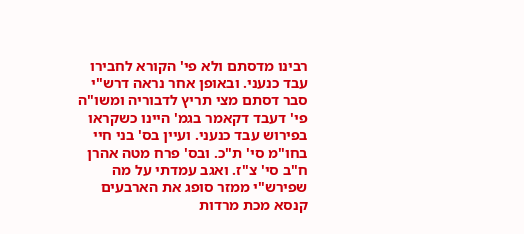רבינו מדסתם ולא פי' הקורא לחבירו עבד כנעני. ובאופן אחר נראה דרש"י סבר דסתם מצי תריץ לדבוריה ומשו"ה פי' דעבד דקאמר בגמ' היינו כשקראו בפירוש עבד כנעני. ועיין בס' בני חיי בחו"מ סי' ת"כ. ובס' פרח מטה אהרן ח"ב סי' צ"ז. ואגב עמדתי על מה שפירש"י ממזר סופג את הארבעים קנסא מכת מרדות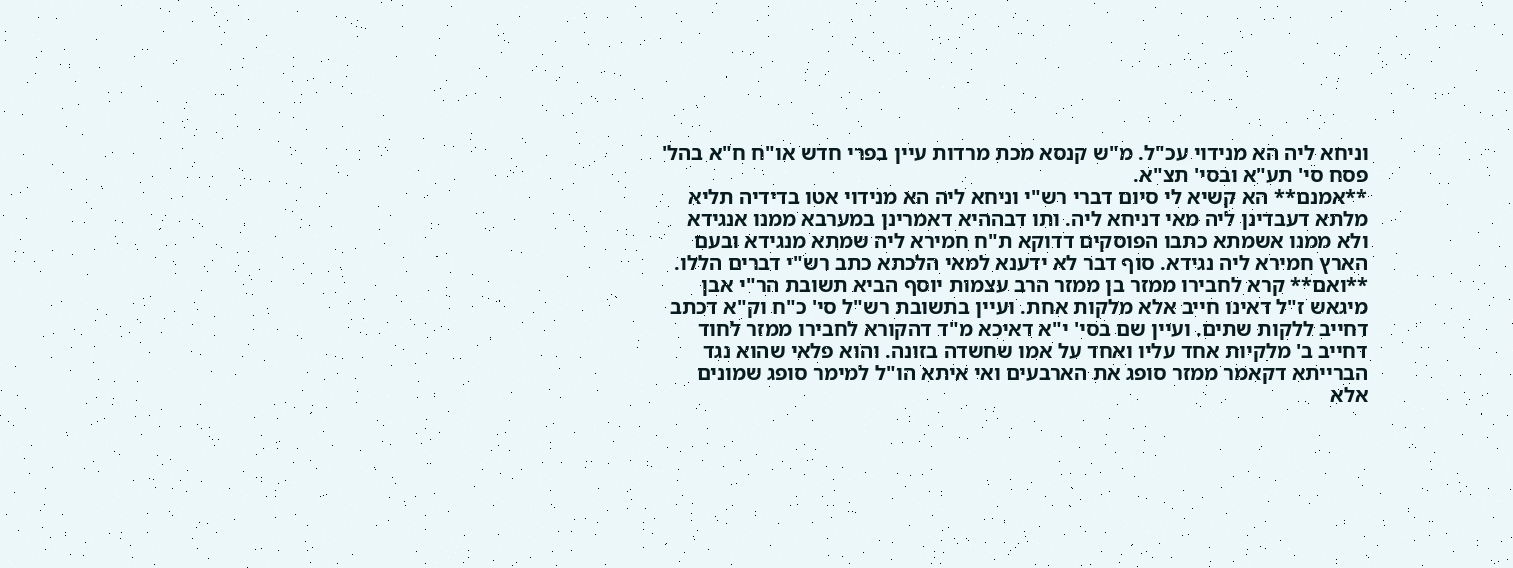וניחא ליה הא מנידוי עכ"ל. מ"ש קנסא מכת מרדות עיין בפרי חדש או"ח ח"א בהל' פסח סי' תע"א ובסי' תצ"א.
**אמנם** הא קשיא לי סיום דברי רש"י וניחא ליה הא מנידוי אטו בדידיה תליא מלתא דעבדינן ליה מאי דניחא ליה. ותו דבההיא דאמרינן במערבא ממנו אנגידא ולא ממנו אשמתא כתבו הפוסקים דדוקא ת"ח חמירא ליה שמתא מנגידא ובעם הארץ חמירא ליה נגידא. סוף דבר לא ידענא למאי הלכתא כתב רש"י דברים הללו.
**ואם** קרא לחבירו ממזר בן ממזר הרב עצמות יוסף הביא תשובת הר"י אבן מיגאש ז"ל דאינו חייב אלא מלקות אחת. ועיין בתשובת רש"ל סי' כ"ח וק"א דכתב דחייב ללקות שתים. ועיין שם בסי' י"א דאיכא מ"ד דהקורא לחבירו ממזר לחוד דחייב ב' מלקיות אחד עליו ואחד על אמו שחשדה בזונה. והוא פלאי שהוא נגד הברייתא דקאמר ממזר סופג את הארבעים ואי איתא הו"ל למימר סופג שמונים אלא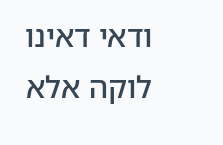ודאי דאינו לוקה אלא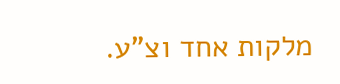מלקות אחד וצ"ע.